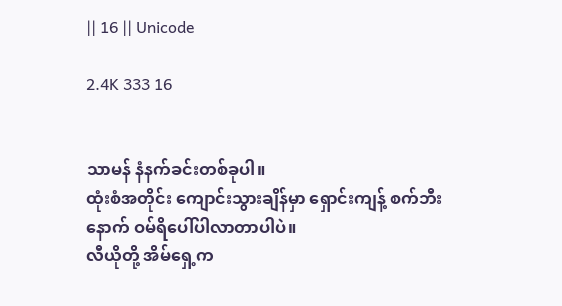|| 16 || Unicode

2.4K 333 16


သာမန် နံနက်ခင်းတစ်ခုပါ။
ထုံးစံအတိုင်း ကျောင်းသွားချိန်မှာ ရှောင်းကျန့် စက်ဘီးနောက် ဝမ်ရိပေါ်ပါလာတာပါပဲ။
လီယိုတို့ အိမ်ရှေ့က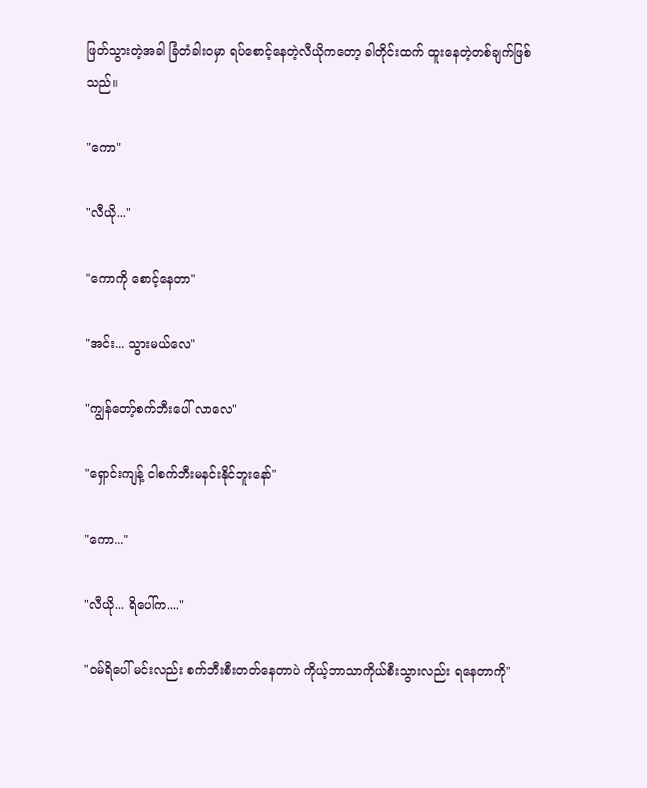ဖြတ်သွားတဲ့အခါ ခြံတံခါးဝမှာ ရပ်စောင့်နေတဲ့လီယိုကတော့ ခါတိုင်းထက် ထူးနေတဲ့တစ်ချက်ဖြစ်သည်။

"ကော"

"လီယို..."

"ကောကို စောင့်နေတာ"

"အင်း... သွားမယ်လေ"

"ကျွန်တော့်စက်ဘီးပေါ် လာလေ"

"ရှောင်းကျန့် ငါစက်ဘီးမနင်းနိုင်ဘူးနော်"

"ကော..."

"လီယို... ရိပေါ်က...."

"ဝမ်ရိပေါ် မင်းလည်း စက်ဘီးစီးတတ်နေတာပဲ ကိုယ့်ဘာသာကိုယ်စီးသွားလည်း ရနေတာကို"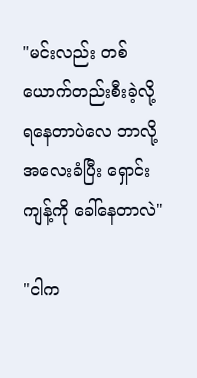"မင်းလည်း တစ်ယောက်တည်းစီးခဲ့လို့ ရနေတာပဲလေ ဘာလို့အလေးခံပြီး ရှောင်းကျန့်ကို ခေါ်နေတာလဲ"

"ငါက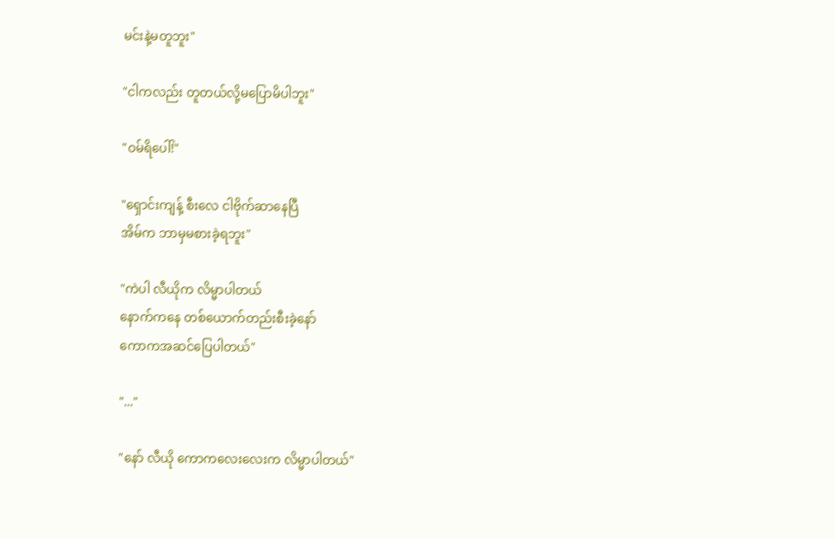မင်းနဲ့မတူဘူး"

"ငါကလည်း တူတယ်လို့မပြောမိပါဘူး"

"ဝမ်ရိပေါ်!"

"ရှောင်းကျန့် စီးလေ ငါဗိုက်ဆာနေပြီ
အိမ်က ဘာမှမစားခဲ့ရဘူး"

"ကဲပါ လီယိုက လိမ္မာပါတယ်
နောက်ကနေ တစ်ယောက်တည်းစီးခဲ့နော်
ကောကအဆင်ပြေပါတယ်"

"..."

"နော် လီယို ကောကလေးလေးက လိမ္မာပါတယ်"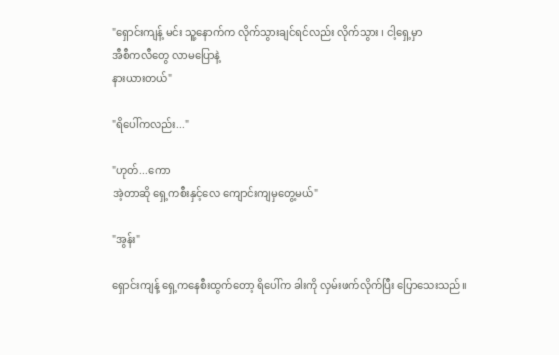"ရှောင်းကျန့် မင်း သူ့နောက်က လိုက်သွားချင်ရင်လည်း လိုက်သွား ၊ ငါ့ရှေ့မှာ
အီစီကလီတွေ လာမပြောနဲ့
နားယားတယ်"

"ရိပေါ်ကလည်း..."

"ဟုတ်...ကော
အဲ့တာဆို ရှေ့ကစီးနှင့်လေ ကျောင်းကျမှတွေ့မယ်"

"အွန်း"

ရှောင်းကျန့် ရှေ့ကနေစီးထွက်တော့ ရိပေါ်က ခါးကို လှမ်းဖက်လိုက်ပြီး ပြောသေးသည်။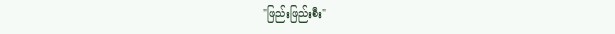"ဖြည်းဖြည်းစီး"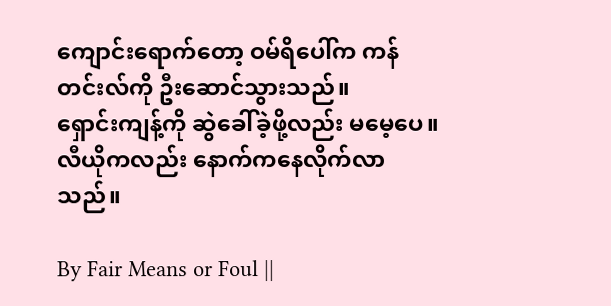ကျောင်းရောက်တော့ ဝမ်ရိပေါ်က ကန်တင်းလ်ကို ဦးဆောင်သွားသည်။
ရှောင်းကျန့်ကို ဆွဲခေါ်ခဲ့ဖို့လည်း မမေ့ပေ။
လီယိုကလည်း နောက်ကနေလိုက်လာသည်။

By Fair Means or Foul ||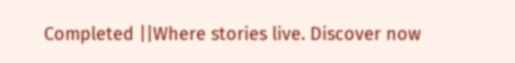Completed ||Where stories live. Discover now